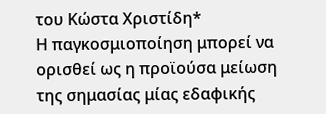του Κώστα Χριστίδη*
Η παγκοσμιοποίηση μπορεί να ορισθεί ως η προϊούσα μείωση της σημασίας μίας εδαφικής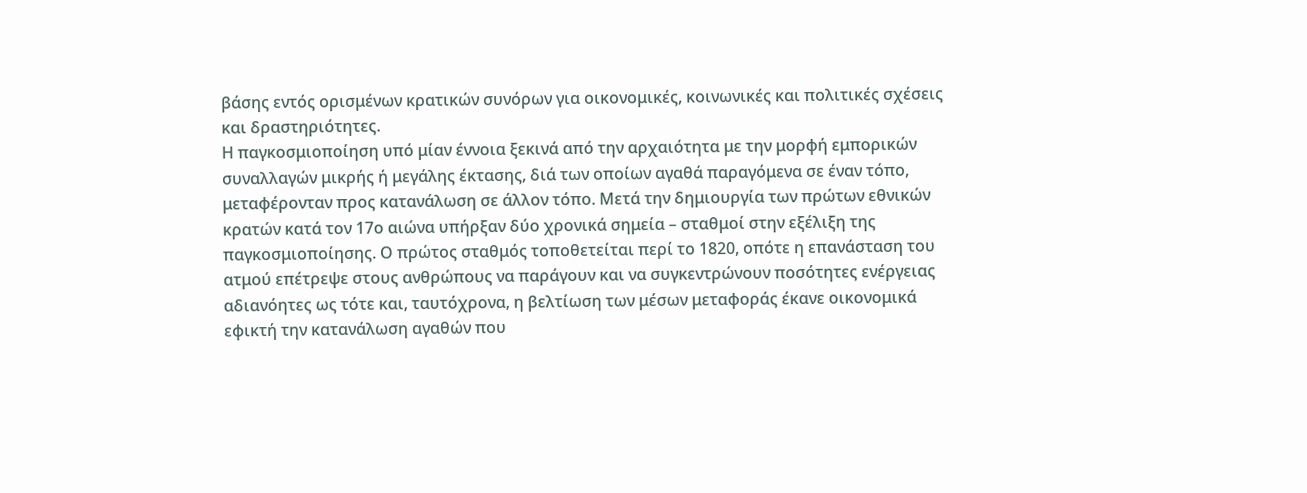βάσης εντός ορισμένων κρατικών συνόρων για οικονομικές, κοινωνικές και πολιτικές σχέσεις και δραστηριότητες.
Η παγκοσμιοποίηση υπό μίαν έννοια ξεκινά από την αρχαιότητα με την μορφή εμπορικών συναλλαγών μικρής ή μεγάλης έκτασης, διά των οποίων αγαθά παραγόμενα σε έναν τόπο, μεταφέρονταν προς κατανάλωση σε άλλον τόπο. Μετά την δημιουργία των πρώτων εθνικών κρατών κατά τον 17ο αιώνα υπήρξαν δύο χρονικά σημεία – σταθμοί στην εξέλιξη της παγκοσμιοποίησης. Ο πρώτος σταθμός τοποθετείται περί το 1820, οπότε η επανάσταση του ατμού επέτρεψε στους ανθρώπους να παράγουν και να συγκεντρώνουν ποσότητες ενέργειας αδιανόητες ως τότε και, ταυτόχρονα, η βελτίωση των μέσων μεταφοράς έκανε οικονομικά εφικτή την κατανάλωση αγαθών που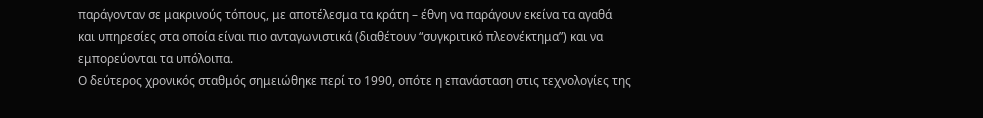παράγονταν σε μακρινούς τόπους, με αποτέλεσμα τα κράτη – έθνη να παράγουν εκείνα τα αγαθά και υπηρεσίες στα οποία είναι πιο ανταγωνιστικά (διαθέτουν “συγκριτικό πλεονέκτημα”) και να εμπορεύονται τα υπόλοιπα.
Ο δεύτερος χρονικός σταθμός σημειώθηκε περί το 1990, οπότε η επανάσταση στις τεχνολογίες της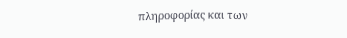πληροφορίας και των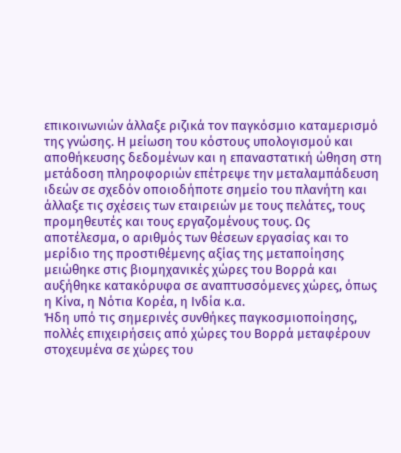επικοινωνιών άλλαξε ριζικά τον παγκόσμιο καταμερισμό της γνώσης. Η μείωση του κόστους υπολογισμού και αποθήκευσης δεδομένων και η επαναστατική ώθηση στη μετάδοση πληροφοριών επέτρεψε την μεταλαμπάδευση ιδεών σε σχεδόν οποιοδήποτε σημείο του πλανήτη και άλλαξε τις σχέσεις των εταιρειών με τους πελάτες, τους προμηθευτές και τους εργαζομένους τους. Ως αποτέλεσμα, ο αριθμός των θέσεων εργασίας και το μερίδιο της προστιθέμενης αξίας της μεταποίησης μειώθηκε στις βιομηχανικές χώρες του Βορρά και αυξήθηκε κατακόρυφα σε αναπτυσσόμενες χώρες, όπως η Κίνα, η Νότια Κορέα, η Ινδία κ.α.
Ήδη υπό τις σημερινές συνθήκες παγκοσμιοποίησης, πολλές επιχειρήσεις από χώρες του Βορρά μεταφέρουν στοχευμένα σε χώρες του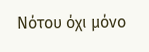Νότου όχι μόνο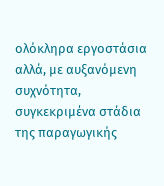ολόκληρα εργοστάσια αλλά, με αυξανόμενη συχνότητα, συγκεκριμένα στάδια της παραγωγικής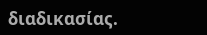διαδικασίας.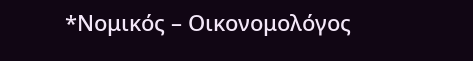*Νομικός – Οικονομολόγος